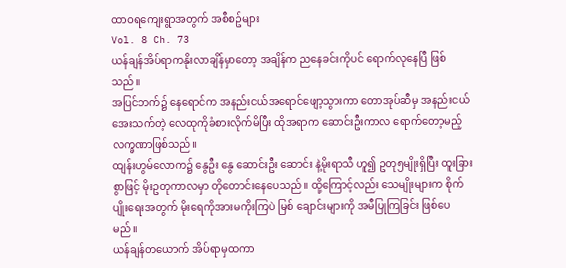ထာဝရကျေးရွာအတွက် အစီစဥ်များ
Vol. 8 Ch. 73
ယန်ချန်အိပ်ရာကနိုးလာချိန်မှာတော့ အချိန်က ညနေခင်းကိုပင် ရောက်လုနေပြီ ဖြစ်သည်။
အပြင်ဘက်၌ နေရောင်က အနည်းငယ်အရောင်ဖျော့သွားကာ တောအုပ်ဆီမှ အနည်းငယ်အေးသက်တဲ့ လေထုကိုခံစားလိုက်မိပြီး ထိုအရာက ဆောင်းဦးကာလ ရောက်တော့မည့် လက္ခဏာဖြစ်သည်။
ထျန်းဟွမ်လောက၌ နွေဦး နွေ ဆောင်းဦး ဆောင်း နဲ့မိုးရာသီ ဟူ၍ ဥတု၅မျိုးရှိပြီး ထူးခြားစွာဖြင့် မိုးဥတုကာလမှာ တိုတောင်းနေပေသည်။ ထို့ကြောင့်လည်း သေမျိုးများက စိုက်ပျိုးရေးအတွက် မိုးရေကိုအားမကိုးကြပဲ မြစ် ချောင်းများကို အမီပြုကြခြင်း ဖြစ်ပေမည်။
ယန်ချန်တယောက် အိပ်ရာမှထကာ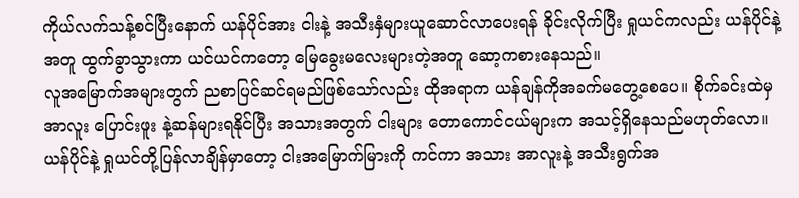ကိုယ်လက်သန့်စင်ပြီးနောက် ယန်ပိုင်အား ငါးနဲ့ အသီးနှံများယူဆောင်လာပေးရန် ခိုင်းလိုက်ပြီး ရှုယင်ကလည်း ယန်ပိုင်နဲ့အတူ ထွက်ခွာသွားကာ ယင်ယင်ကတော့ မြေခွေးမလေးများတဲ့အတူ ဆော့ကစားနေသည်။
လူအမြောက်အများတွက် ညစာပြင်ဆင်ရမည်ဖြစ်သော်လည်း ထိုအရာက ယန်ချန်ကိုအခက်မတွေ့စေပေ။ စိုက်ခင်းထဲမှ အာလူး ပြောင်းဖူး နဲ့ဆန်များရနိုင်ပြီး အသားအတွက် ငါးများ တောကောင်ငယ်များက အသင့်ရှိနေသည်မဟုတ်လော။
ယန်ပိုင်နဲ့ ရှုယင်တို့ပြန်လာချိန်မှာတော့ ငါးအမြောက်မြားကို ကင်ကာ အသား အာလူးနဲ့ အသီးရွက်အ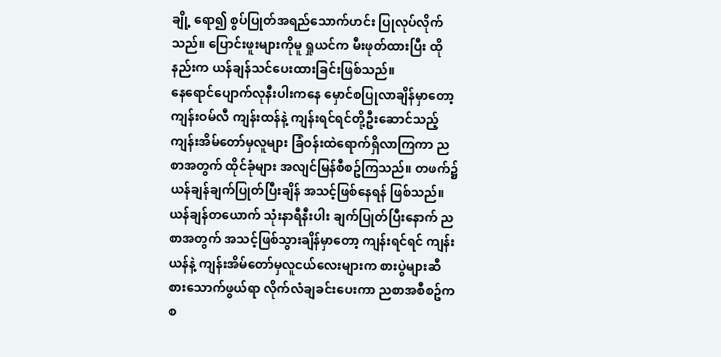ချို့ ရော၍ စွပ်ပြုတ်အရည်သောက်ဟင်း ပြုလုပ်လိုက်သည်။ ပြောင်းဖူးများကိုမူ ရှုယင်က မီးဖုတ်ထားပြီး ထိုနည်းက ယန်ချန်သင်ပေးထားခြင်းဖြစ်သည်။
နေရောင်ပျောက်လုနီးပါးကနေ မှောင်စပြုလာချိန်မှာတော့ ကျန်းဝမ်လီ ကျန်းထန်နဲ့ ကျန်းရင်ရင်တို့ဦးဆောင်သည့် ကျန်းအိမ်တော်မှလူများ ခြံဝန်းထဲရောက်ရှိလာကြကာ ညစာအတွက် ထိုင်ခုံများ အလျင်မြန်စီစဥ်ကြသည်။ တဖက်၌ ယန်ချန်ချက်ပြုတ်ပြီးချိန် အသင့်ဖြစ်နေရန် ဖြစ်သည်။
ယန်ချန်တယောက် သုံးနာရီနီးပါး ချက်ပြုတ်ပြီးနောက် ညစာအတွက် အသင့်ဖြစ်သွားချိန်မှာတော့ ကျန်းရင်ရင် ကျန်းယန်နဲ့ ကျန်းအိမ်တော်မှလူငယ်လေးများက စားပွဲများဆီ စားသောက်ဖွယ်ရာ လိုက်လံချခင်းပေးကာ ညစာအစီစဥ်က စ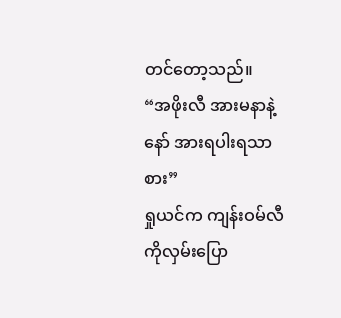တင်တော့သည်။
“အဖိုးလီ အားမနာနဲ့နော် အားရပါးရသာစား”
ရှုယင်က ကျန်းဝမ်လီကိုလှမ်းပြော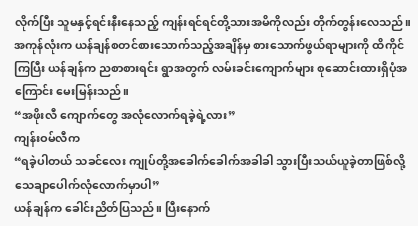လိုက်ပြီး သူမနှင့်ရင်းနီးနေသည့် ကျန်းရင်ရင်တို့သားအမိကိုလည်း တိုက်တွန်းလေသည်။ အကုန်လုံးက ယန်ချန်စတင်စားသောက်သည့်အချိန်မှ စားသောက်ဖွယ်ရာများကို ထိကိုင်ကြပြီး ယန်ချန်က ညစာစားရင်း ရွာအတွက် လမ်းခင်းကျောက်များ စုဆောင်းထားရှိပုံအကြောင်း မေးမြန်းသည်။
“အဖိုးလီ ကျောက်တွေ အလုံလောက်ရခဲ့ရဲ့လား”
ကျန်းဝမ်လီက
“ရခဲ့ပါတယ် သခင်လေး ကျုပ်တို့အခေါက်ခေါက်အခါခါ သွားပြီးသယ်ယူခဲ့တာဖြစ်လို့ သေချာပေါက်လုံလောက်မှာပါ”
ယန်ချန်က ခေါင်းညိတ်ပြသည်။ ပြီးနောက်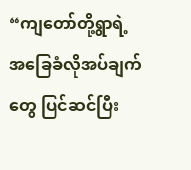“ကျတော်တို့ရွာရဲ့ အခြေခံလိုအပ်ချက်တွေ ပြင်ဆင်ပြီး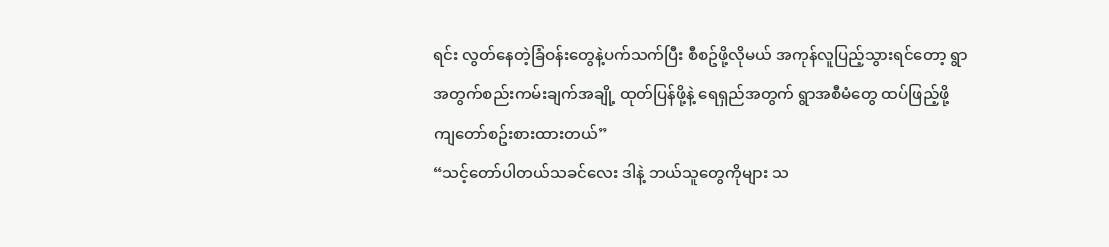ရင်း လွတ်နေတဲ့ခြံဝန်းတွေနဲ့ပက်သက်ပြီး စီစဥ်ဖို့လိုမယ် အကုန်လူပြည့်သွားရင်တော့ ရွာအတွက်စည်းကမ်းချက်အချို့ ထုတ်ပြန်ဖို့နဲ့ ရေရှည်အတွက် ရွာအစီမံတွေ ထပ်ဖြည့်ဖို့ ကျတော်စဥ်းစားထားတယ်”
“သင့်တော်ပါတယ်သခင်လေး ဒါနဲ့ ဘယ်သူတွေကိုများ သ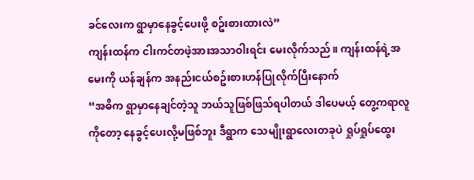ခင်လေးက ရွာမှာနေခွင့်ပေးဖို့ စဥ်းစားထားလဲ”
ကျန်းထန်က ငါးကင်တဖဲ့အားအသာဝါးရင်း မေးလိုက်သည်။ ကျန်းထန်ရဲ့အမေးကို ယန်ချန်က အနည်းငယ်စဥ်းစားဟန်ပြုလိုက်ပြီးနောက်
“အဓိက ရွာမှာနေချင်တဲ့သူ ဘယ်သူဖြစ်ဖြသ်ရပါတယ် ဒါပေမယ့် တွေ့ကရာလူကိုတော့ နေခွင့်ပေးလို့မဖြစ်ဘူး ဒီရွာက သေမျိုးရွာလေးတခုပဲ ရှုပ်ရှုပ်ထွေး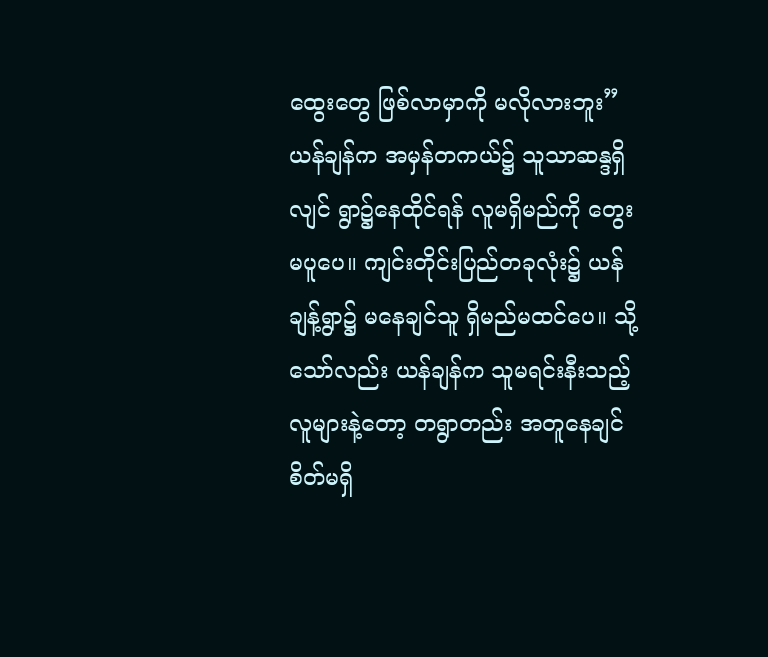ထွေးတွေ ဖြစ်လာမှာကို မလိုလားဘူး”
ယန်ချန်က အမှန်တကယ်၌ သူသာဆန္ဒရှိလျင် ရွာ၌နေထိုင်ရန် လူမရှိမည်ကို တွေးမပူပေ။ ကျင်းတိုင်းပြည်တခုလုံး၌ ယန်ချန့်ရွာ၌ မနေချင်သူ ရှိမည်မထင်ပေ။ သို့သော်လည်း ယန်ချန်က သူမရင်းနီးသည့် လူများနဲ့တော့ တရွာတည်း အတူနေချင်စိတ်မရှိ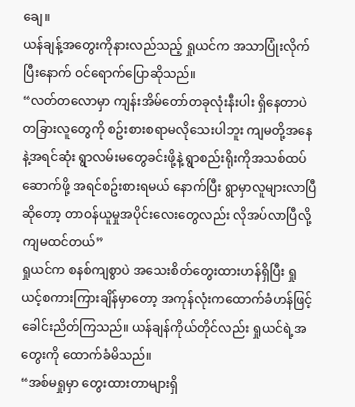ချေ။
ယန်ချန့်အတွေးကိုနားလည်သည့် ရှုယင်က အသာပြုံးလိုက်ပြီးနောက် ဝင်ရောက်ပြောဆိုသည်။
“လတ်တလောမှာ ကျန်းအိမ်တော်တခုလုံးနီးပါး ရှိနေတာပဲ တခြားလူတွေကို စဥ်းစားစရာမလိုသေးပါဘူး ကျမတို့အနေနဲ့အရင်ဆုံး ရွာလမ်းမတွေခင်းဖို့နဲ့ ရွာစည်းရိုးကိုအသစ်ထပ်ဆောက်ဖို့ အရင်စဥ်းစားရမယ် နောက်ပြီး ရွာမှာလူများလာပြီဆိုတော့ တာဝန်ယူမှုအပိုင်းလေးတွေလည်း လိုအပ်လာပြီလို့ ကျမထင်တယ်”
ရှုယင်က စနစ်ကျစွာပဲ အသေးစိတ်တွေးထားဟန်ရှိပြီး ရှုယင့်စကားကြားချိန်မှာတော့ အကုန်လုံးကထောက်ခံဟန်ဖြင့် ခေါင်းညိတ်ကြသည်။ ယန်ချန်ကိုယ်တိုင်လည်း ရှုယင်ရဲ့အတွေးကို ထောက်ခံမိသည်။
“အစ်မရှုမှာ တွေးထားတာများရှိ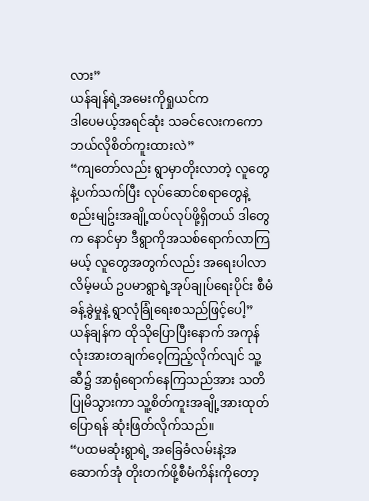လား”
ယန်ချန်ရဲ့အမေးကိုရှုယင်က
ဒါပေမယ့်အရင်ဆုံး သခင်လေးကကော ဘယ်လိုစိတ်ကူးထားလဲ”
“ကျတော်လည်း ရွာမှာတိုးလာတဲ့ လူတွေနဲ့ပက်သက်ပြီး လုပ်ဆောင်စရာတွေနဲ့ စည်းမျဥ်းအချို့ထပ်လုပ်ဖို့ရှိတယ် ဒါတွေက နောင်မှာ ဒီရွာကိုအသစ်ရောက်လာကြမယ့် လူတွေအတွက်လည်း အရေးပါလာလိမ့်မယ် ဥပမာရွာရဲ့အုပ်ချုပ်ရေးပိုင်း စီမံခန့်ခွဲမှုနဲ့ ရွာလုံခြုံရေးစသည်ဖြင့်ပေါ့”
ယန်ချန်က ထိုသိုပြောပြီးနောက် အကုန်လုံးအားတချက်ဝေ့ကြည့်လိုက်လျင် သူ့ဆီ၌ အာရုံရောက်နေကြသည်အား သတိပြုမိသွားကာ သူ့စိတ်ကူးအချို့အားထုတ်ပြောရန် ဆုံးဖြတ်လိုက်သည်။
“ပထမဆုံးရွာရဲ့ အခြေခံလမ်းနဲ့အဆောက်အုံ တိုးတက်ဖို့စီမံကိန်းကိုတော့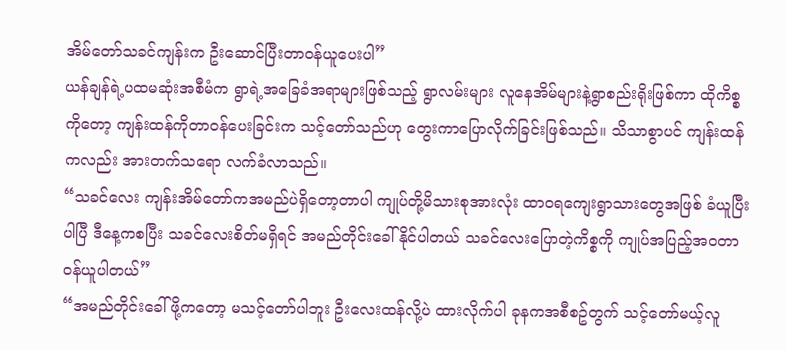အိမ်တော်သခင်ကျန်းက ဦးဆောင်ပြီးတာဝန်ယူပေးပါ”
ယန်ချန်ရဲ့ပထမဆုံးအစီမံက ရွာရဲ့အခြေခံအရာများဖြစ်သည့် ရွာလမ်းများ လူနေအိမ်များနဲ့ရွာစည်းရိုးဖြစ်ကာ ထိုကိစ္စကိုတော့ ကျန်းထန်ကိုတာဝန်ပေးခြင်းက သင့်တော်သည်ဟု တွေးကာပြောလိုက်ခြင်းဖြစ်သည်။ သိသာစွာပင် ကျန်းထန်ကလည်း အားတက်သရော လက်ခံလာသည်။
“သခင်လေး ကျန်းအိမ်တော်ကအမည်ပဲရှိတော့တာပါ ကျုပ်တို့မိသားစုအားလုံး ထာဝရကျေးရွာသားတွေအဖြစ် ခံယူပြီးပါပြီ ဒီနေ့ကစပြီး သခင်လေးစိတ်မရှိရင် အမည်တိုင်းခေါ်နိုင်ပါတယ် သခင်လေးပြောတဲ့ကိစ္စကို ကျုပ်အပြည့်အဝတာဝန်ယူပါတယ်”
“အမည်တိုင်းခေါ်ဖို့ကတော့ မသင့်တော်ပါဘူး ဦးလေးထန်လို့ပဲ ထားလိုက်ပါ ခုနကအစီစဥ်တွက် သင့်တော်မယ့်လူ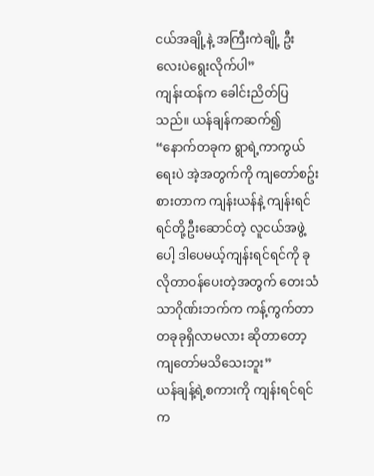ငယ်အချို့နဲ့ အကြီးကဲချို့ ဦးလေးပဲရွေးလိုက်ပါ”
ကျန်းထန်က ခေါင်းညိတ်ပြသည်။ ယန်ချန်ကဆက်၍
“နောက်တခုက ရွာရဲ့ကာကွယ်ရေးပဲ အဲ့အတွက်ကို ကျတော်စဥ်းစားတာက ကျန်းယန်နဲ့ ကျန်းရင်ရင်တို့ဦးဆောင်တဲ့ လူငယ်အဖွဲ့ပေါ့ ဒါပေမယ့်ကျန်းရင်ရင်ကို ခုလိုတာဝန်ပေးတဲ့အတွက် တေးသံသာဂိုဏ်းဘက်က ကန့်ကွက်တာတခုခုရှိလာမလား ဆိုတာတော့ ကျတော်မသိသေးဘူး”
ယန်ချန့်ရဲ့စကားကို ကျန်းရင်ရင်က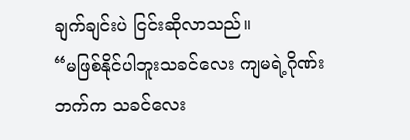ချက်ချင်းပဲ ငြင်းဆိုလာသည်။
“မဖြစ်နိုင်ပါဘူးသခင်လေး ကျမရဲ့ဂိုဏ်းဘက်က သခင်လေး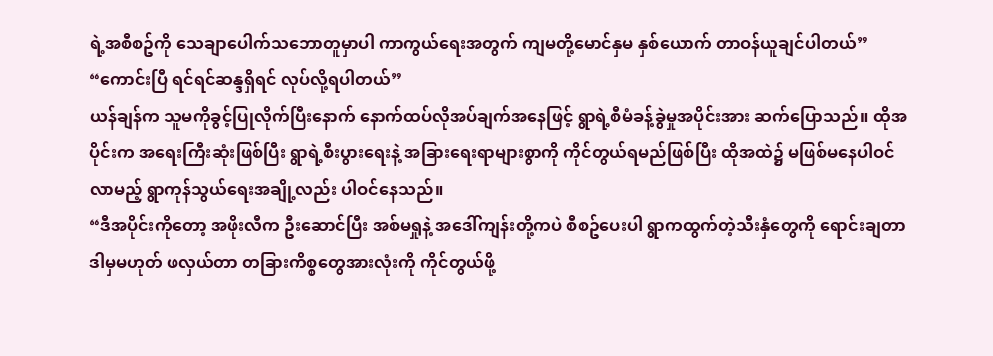ရဲ့အစီစဥ်ကို သေချာပေါက်သဘောတူမှာပါ ကာကွယ်ရေးအတွက် ကျမတို့မောင်နှမ နှစ်ယောက် တာဝန်ယူချင်ပါတယ်”
“ကောင်းပြီ ရင်ရင်ဆန္ဒရှိရင် လုပ်လို့ရပါတယ်”
ယန်ချန်က သူမကိုခွင့်ပြုလိုက်ပြီးနောက် နောက်ထပ်လိုအပ်ချက်အနေဖြင့် ရွာရဲ့စီမံခန့်ခွဲမှုအပိုင်းအား ဆက်ပြောသည်။ ထိုအပိုင်းက အရေးကြီးဆုံးဖြစ်ပြီး ရွာရဲ့စီးပွားရေးနဲ့ အခြားရေးရာများစွာကို ကိုင်တွယ်ရမည်ဖြစ်ပြီး ထိုအထဲ၌ မဖြစ်မနေပါဝင်လာမည့် ရွာကုန်သွယ်ရေးအချို့လည်း ပါဝင်နေသည်။
“ဒီအပိုင်းကိုတော့ အဖိုးလီက ဦးဆောင်ပြီး အစ်မရှုနဲ့ အဒေါ်ကျန်းတို့ကပဲ စီစဥ်ပေးပါ ရွာကထွက်တဲ့သီးနှံတွေကို ရောင်းချတာ ဒါမှမဟုတ် ဖလှယ်တာ တခြားကိစ္စတွေအားလုံးကို ကိုင်တွယ်ဖို့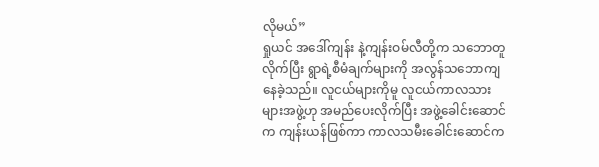လိုမယ်”
ရှုယင် အဒေါ်ကျန်း နဲ့ကျန်းဝမ်လီတို့က သဘောတူလိုက်ပြီး ရွာရဲ့စီမံချက်များကို အလွန်သဘောကျနေခဲ့သည်။ လူငယ်များကိုမူ လူငယ်ကာလသားများအဖွဲ့ဟု အမည်ပေးလိုက်ပြီး အဖွဲ့ခေါင်းဆောင်က ကျန်းယန်ဖြစ်ကာ ကာလသမီးခေါင်းဆောင်က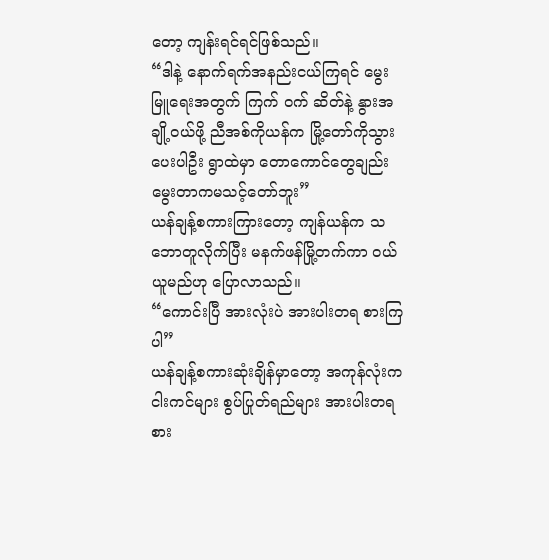တော့ ကျန်းရင်ရင်ဖြစ်သည်။
“ဒါနဲ့ နောက်ရက်အနည်းငယ်ကြရင် မွေးမြူရေးအတွက် ကြက် ဝက် ဆိတ်နဲ့ နွားအချို့ဝယ်ဖို့ ညီအစ်ကိုယန်က မြို့တော်ကိုသွားပေးပါဦး ရွာထဲမှာ တောကောင်တွေချည်း မွေးတာကမသင့်တော်ဘူး”
ယန်ချန့်စကားကြားတော့ ကျန်ယန်က သဘောတူလိုက်ပြီး မနက်ဖန်မြို့တက်ကာ ဝယ်ယူမည်ဟု ပြောလာသည်။
“ကောင်းပြီ အားလုံးပဲ အားပါးတရ စားကြပါ”
ယန်ချန့်စကားဆုံးချိန်မှာတော့ အကုန်လုံးက ငါးကင်များ စွပ်ပြုတ်ရည်များ အားပါးတရစား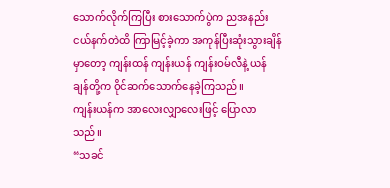သောက်လိုက်ကြပြီး စားသောက်ပွဲက ညအနည်းငယ်နက်တဲထိ ကြာမြင့်ခဲ့ကာ အကုန်ပြီးဆုံးသွားချိန်မှာတော့ ကျန်းထန် ကျန်းယန် ကျန်းဝမ်လီနဲ့ ယန်ချန်တို့က ဝိုင်ဆက်သောက်နေခဲ့ကြသည်။
ကျန်းယန်က အာလေးလျှာလေးဖြင့် ပြောလာသည်။
“သခင်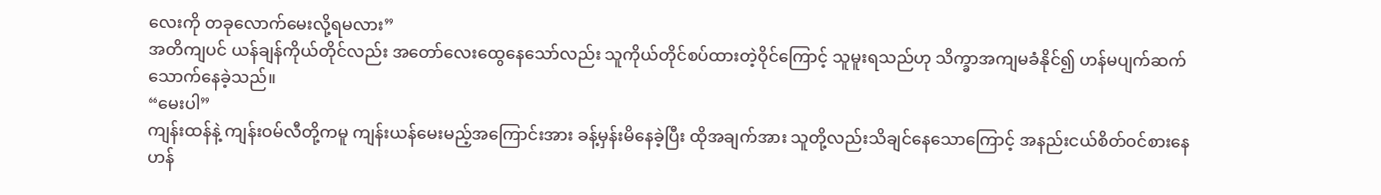လေးကို တခုလောက်မေးလို့ရမလား”
အတိကျပင် ယန်ချန်ကိုယ်တိုင်လည်း အတော်လေးထွေနေသော်လည်း သူကိုယ်တိုင်စပ်ထားတဲ့ဝိုင်ကြောင့် သူမူးရသည်ဟု သိက္ခာအကျမခံနိုင်၍ ဟန်မပျက်ဆက်သောက်နေခဲ့သည်။
“မေးပါ”
ကျန်းထန်နဲ့ ကျန်းဝမ်လီတို့ကမူ ကျန်းယန်မေးမည့်အကြောင်းအား ခန့်မှန်းမိနေခဲ့ပြီး ထိုအချက်အား သူတို့လည်းသိချင်နေသောကြောင့် အနည်းငယ်စိတ်ဝင်စားနေဟန်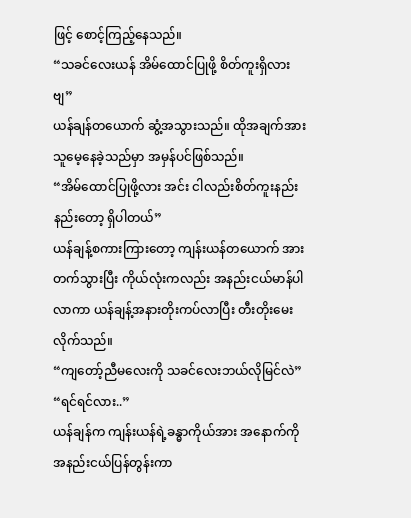ဖြင့် စောင့်ကြည့်နေသည်။
“သခင်လေးယန် အိမ်ထောင်ပြုဖို့ စိတ်ကူးရှိလားဗျ”
ယန်ချန်တယောက် ဆွံ့အသွားသည်။ ထိုအချက်အား သူမေ့နေခဲ့သည်မှာ အမှန်ပင်ဖြစ်သည်။
“အိမ်ထောင်ပြုဖို့လား အင်း ငါလည်းစိတ်ကူးနည်းနည်းတော့ ရှိပါတယ်”
ယန်ချန့်စကားကြားတော့ ကျန်းယန်တယောက် အားတက်သွားပြီး ကိုယ်လုံးကလည်း အနည်းငယ်မာန်ပါလာကာ ယန်ချန့်အနားတိုးကပ်လာပြီး တီးတိုးမေးလိုက်သည်။
“ကျတော့်ညီမလေးကို သခင်လေးဘယ်လိုမြင်လဲ”
“ရင်ရင်လား..”
ယန်ချန်က ကျန်းယန်ရဲ့ခန္ဓာကိုယ်အား အနောက်ကိုအနည်းငယ်ပြန်တွန်းကာ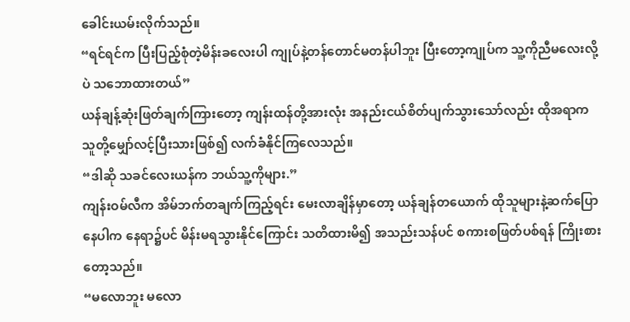ခေါင်းယမ်းလိုက်သည်။
“ရင်ရင်က ပြီးပြည့်စုံတဲ့မိန်းခလေးပါ ကျုပ်နဲ့တန်တောင်မတန်ပါဘူး ပြီးတော့ကျုပ်က သူ့ကိုညီမလေးလို့ပဲ သဘောထားတယ်”
ယန်ချန့်ဆုံးဖြတ်ချက်ကြားတော့ ကျန်းထန်တို့အားလုံး အနည်းငယ်စိတ်ပျက်သွားသော်လည်း ထိုအရာက သူတို့မျှော်လင့်ပြီးသားဖြစ်၍ လက်ခံနိုင်ကြလေသည်။
“ဒါဆို သခင်လေးယန်က ဘယ်သူ့ကိုများ.”
ကျန်းဝမ်လီက အိမ်ဘက်တချက်ကြည့်ရင်း မေးလာချိန်မှာတော့ ယန်ချန်တယောက် ထိုသူများနဲ့ဆက်ပြောနေပါက နေရာ၌ပင် မိန်းမရသွားနိုင်ကြောင်း သတိထားမိ၍ အသည်းသန်ပင် စကားစဖြတ်ပစ်ရန် ကြိုးစားတော့သည်။
“မလောဘူး မလော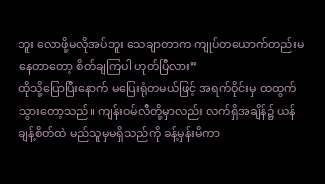ဘူး လောဖို့မလိုအပ်ဘူး သေချာတာက ကျုပ်တယောက်တည်းမနေတာတော့ စိတ်ချကြပါ ဟုတ်ပြီလား”
ထိုသို့ပြောပြီးနောက် မပြေးရုံတမယ်ဖြင့် အရက်ဝိုင်းမှ ထထွက်သွားတော့သည်။ ကျန်းဝမ်လီတို့မှာလည်း လက်ရှိအချိန်၌ ယန်ချန့်စိတ်ထဲ မည်သူမှမရှိသည်ကို ခန့်မှန်းမိကာ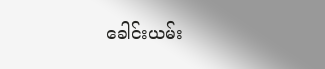ခေါင်းယမ်း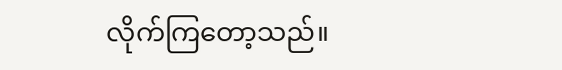လိုက်ကြတော့သည်။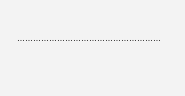………………………………………………